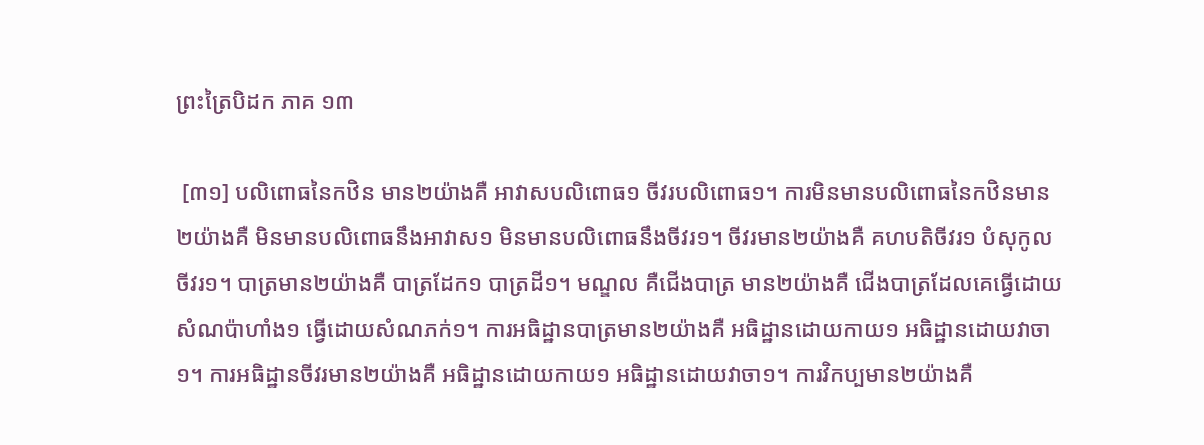ព្រះត្រៃបិដក ភាគ ១៣

 [៣១] បលិពោធនៃកឋិន មាន២យ៉ាងគឺ អាវាសបលិពោធ១ ចីវរបលិពោធ១។ ការមិនមានបលិពោធនៃកឋិនមាន២យ៉ាងគឺ មិនមានបលិពោធនឹងអាវាស១ មិនមានបលិពោធនឹងចីវរ១។ ចីវរមាន២យ៉ាងគឺ គហបតិចីវរ១ បំសុកូលចីវរ១។ បាត្រមាន២យ៉ាងគឺ បាត្រដែក១ បាត្រដី១។ មណ្ឌល គឺជើងបាត្រ មាន២យ៉ាងគឺ ជើងបាត្រដែលគេធ្វើដោយសំណប៉ាហាំង១ ធ្វើដោយសំណភក់១។ ការអធិដ្ឋានបាត្រមាន២យ៉ាងគឺ អធិដ្ឋានដោយកាយ១ អធិដ្ឋានដោយវាចា១។ ការអធិដ្ឋានចីវរមាន២យ៉ាងគឺ អធិដ្ឋានដោយកាយ១ អធិដ្ឋានដោយវាចា១។ ការវិកប្បមាន២យ៉ាងគឺ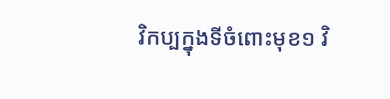វិកប្បក្នុងទីចំពោះមុខ១ វិ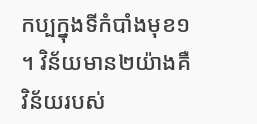កប្បក្នុងទីកំបាំងមុខ១។ វិន័យមាន២យ៉ាងគឺ វិន័យរបស់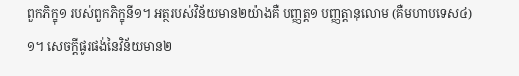ពួកភិក្ខុ១ របស់ពួកភិក្ខុនី១។ អត្ថរបស់វិន័យមាន២យ៉ាងគឺ បញ្ញត្ត១ បញ្ញត្តានុលោម (គឺមហាបទេស៤)១។ សេចក្តីផូរផង់នៃវិន័យមាន២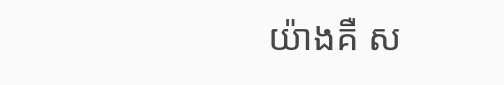យ៉ាងគឺ ស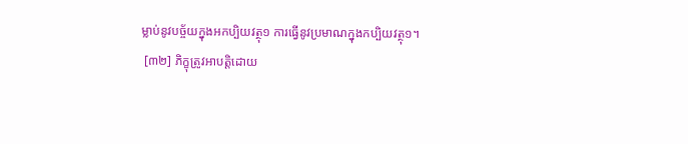ម្លាប់នូវបច្ច័យក្នុងអកប្បិយវត្ថុ១ ការធ្វើនូវប្រមាណក្នុងកប្បិយវត្ថុ១។
 [៣២] ភិក្ខុត្រូវអាបត្តិដោយ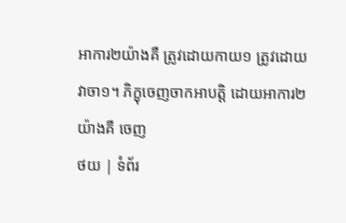អាការ២យ៉ាងគឺ ត្រូវដោយកាយ១ ត្រូវដោយវាចា១។ ភិក្ខុចេញចាកអាបត្តិ ដោយអាការ២យ៉ាងគឺ ចេញ
ថយ | ទំព័រ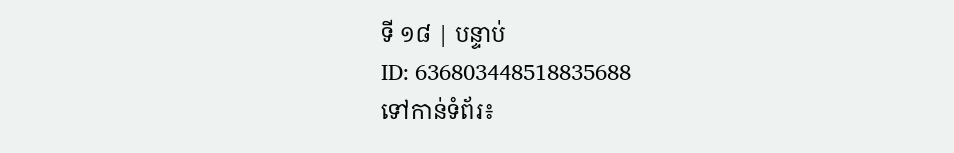ទី ១៨ | បន្ទាប់
ID: 636803448518835688
ទៅកាន់ទំព័រ៖